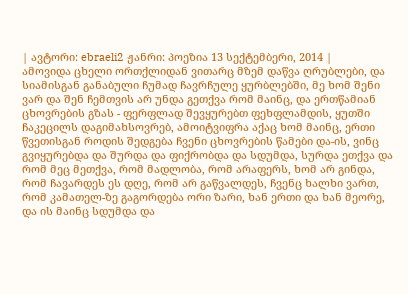| ავტორი: ebraeli2 ჟანრი: პოეზია 13 სექტემბერი, 2014 |
ამოვიდა ცხელი ორთქლიდან ვითარც მზემ დაწვა ღრუბლები, და სიამისგან განაბული ჩუმად ჩავრჩულე ყურბლებში, მე ხომ შენი ვარ და შენ ჩემთვის არ უნდა გეთქვა რომ მაინც, და ერთწამიან ცხოვრების გზას - ფერფლად შევყურებთ ფეხფლამდის, ყუთში ჩაკეცილს დაგიმახსოვრებ, ამოიტვიფრა აქაც ხომ მაინც, ერთი წვეთისგან როდის შედგება ჩვენი ცხოვრების წამები და-ის, ვინც გვიყურებდა და შურდა და ფიქრობდა და სდუმდა, სურდა ეთქვა და რომ მეც მეთქვა, რომ მადლობა, რომ არაფერს, ხომ არ გინდა, რომ ჩავარდეს ეს დღე, რომ არ გაწვალდეს, ჩვენც ხალხი ვართ, რომ კამათელ-ზე გაგორდება ორი ზარი, ხან ერთი და ხან მეორე, და ის მაინც სდუმდა და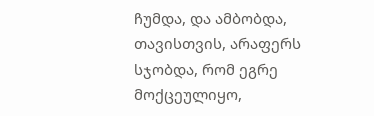ჩუმდა, და ამბობდა, თავისთვის, არაფერს სჯობდა, რომ ეგრე მოქცეულიყო,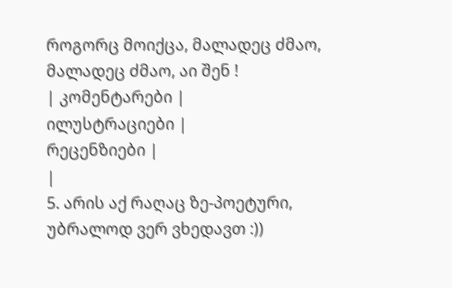როგორც მოიქცა, მალადეც ძმაო, მალადეც ძმაო, აი შენ !
| კომენტარები |
ილუსტრაციები |
რეცენზიები |
|
5. არის აქ რაღაც ზე-პოეტური, უბრალოდ ვერ ვხედავთ :))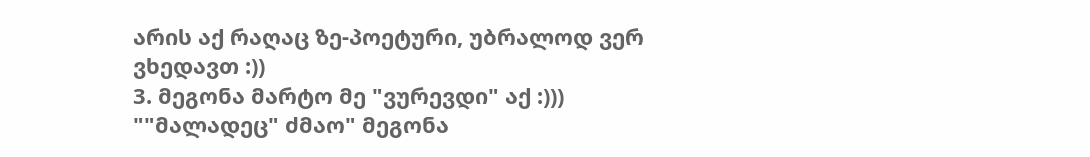არის აქ რაღაც ზე-პოეტური, უბრალოდ ვერ ვხედავთ :))
3. მეგონა მარტო მე "ვურევდი" აქ :)))
""მალადეც" ძმაო" მეგონა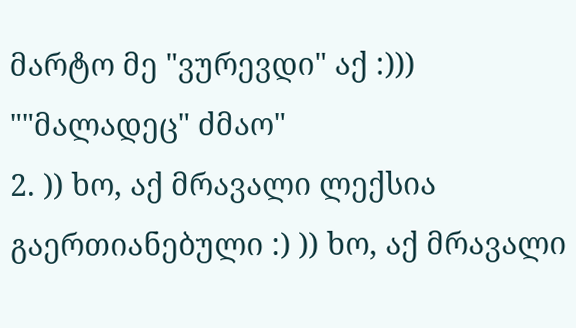მარტო მე "ვურევდი" აქ :)))
""მალადეც" ძმაო"
2. )) ხო, აქ მრავალი ლექსია გაერთიანებული :) )) ხო, აქ მრავალი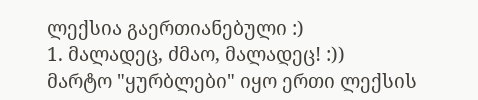ლექსია გაერთიანებული :)
1. მალადეც, ძმაო, მალადეც! :))
მარტო "ყურბლები" იყო ერთი ლექსის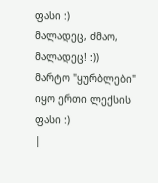ფასი :)
მალადეც, ძმაო, მალადეც! :))
მარტო "ყურბლები" იყო ერთი ლექსის ფასი :)
|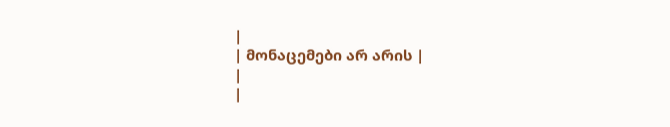|
| მონაცემები არ არის |
|
|